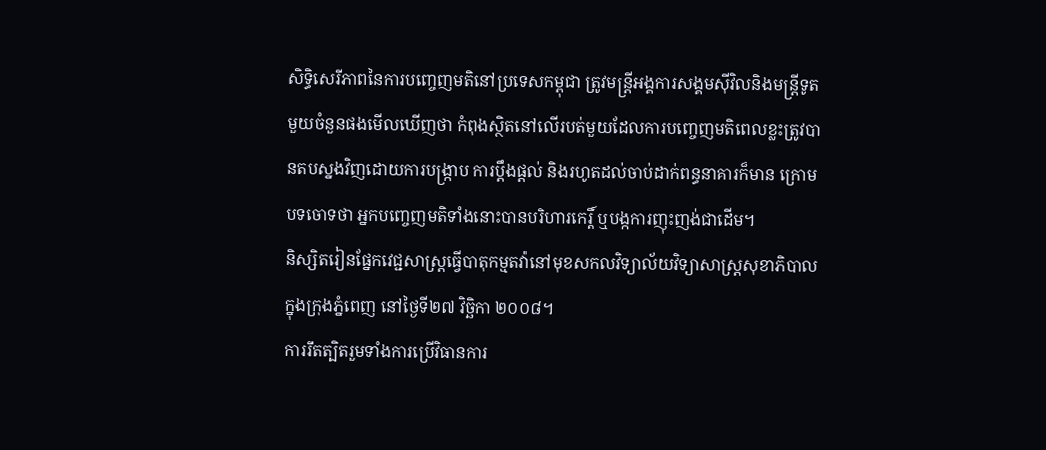សិទ្ធិសេរីភាពនៃការបញ្ចេញមតិនៅប្រទេសកម្ពុជា ត្រូវមន្ត្រីអង្គការសង្គមស៊ីវិលនិងមន្ត្រីទូតមួយចំនួនផងមើលឃើញថា កំពុងស្ថិតនៅលើរបត់មួយដែលការបញ្ចេញមតិពេលខ្លះត្រូវបានតបស្នងវិញដោយការបង្ក្រាប ការប្តឹងផ្តល់ និងរហូតដល់ចាប់ដាក់ពន្ធនាគារក៏មាន ក្រោមបទចោទថា អ្នកបញ្ចេញមតិទាំងនោះបានបរិហារកេរ្តិ៍ ឬបង្កការញុះញង់ជាដើម។
និស្សិតរៀនផ្នែកវេជ្ជសាស្ត្រធ្វើបាតុកម្មតវ៉ានៅមុខសកលវិទ្យាល័យវិទ្យាសាស្ត្រសុខាភិបាលក្នុងក្រុងភ្នំពេញ នៅថ្ងៃទី២៧ វិច្ឆិកា ២០០៨។
ការរឹតត្បិតរួមទាំងការប្រើវិធានការ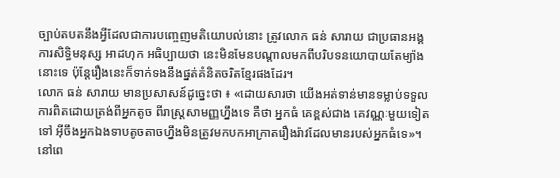ច្បាប់តបតនឹងអ្វីដែលជាការបញ្ចេញមតិយោបល់នោះ ត្រូវលោក ធន់ សារាយ ជាប្រធានអង្គការសិទ្ធិមនុស្ស អាដហុក អធិប្បាយថា នេះមិនមែនបណ្តាលមកពីបរិបទនយោបាយតែម្យ៉ាងនោះទេ ប៉ុន្តែរឿងនេះក៏ទាក់ទងនឹងផ្នត់គំនិតចរិតខ្មែរផងដែរ។
លោក ធន់ សារាយ មានប្រសាសន៍ដូច្នេះថា ៖ «ដោយសារថា យើងអត់ទាន់មានទម្លាប់ទទួលការពិតដោយត្រង់ពីអ្នកតូច ពីរាស្រ្ដសាមញ្ញហ្នឹងទេ គឺថា អ្នកធំ គេខ្ពស់ជាង គេវណ្ណៈមួយទៀតទៅ អ៊ីចឹងអ្នកឯងទាបតូចតាចហ្នឹងមិនត្រូវមកបកអាក្រាតរឿងរ៉ាវដែលមានរបស់អ្នកធំទេ»។
នៅពេ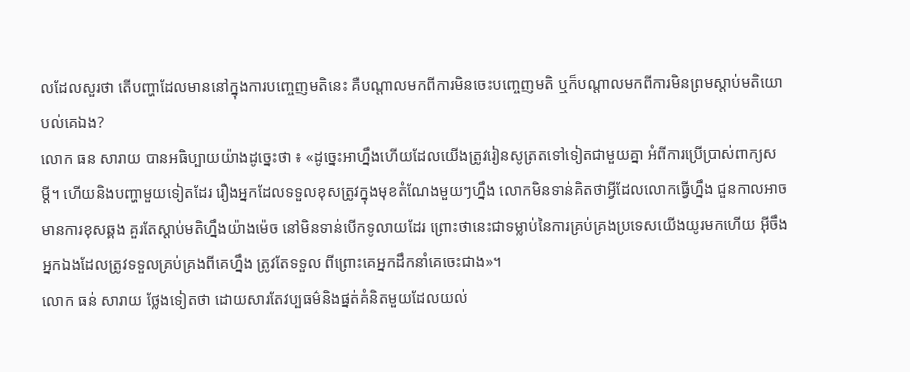លដែលសួរថា តើបញ្ហាដែលមាននៅក្នុងការបញ្ចេញមតិនេះ គឺបណ្តាលមកពីការមិនចេះបញ្ចេញមតិ ឬក៏បណ្តាលមកពីការមិនព្រមស្តាប់មតិយោបល់គេឯង?
លោក ធន សារាយ បានអធិប្បាយយ៉ាងដូច្នេះថា ៖ «ដូច្នេះអាហ្នឹងហើយដែលយើងត្រូវរៀនសូត្រតទៅទៀតជាមួយគ្នា អំពីការប្រើប្រាស់ពាក្យសម្ដី។ ហើយនិងបញ្ហាមួយទៀតដែរ រឿងអ្នកដែលទទួលខុសត្រូវក្នុងមុខតំណែងមួយៗហ្នឹង លោកមិនទាន់គិតថាអ្វីដែលលោកធ្វើហ្នឹង ជួនកាលអាចមានការខុសឆ្គង គួរតែស្ដាប់មតិហ្នឹងយ៉ាងម៉េច នៅមិនទាន់បើកទូលាយដែរ ព្រោះថានេះជាទម្លាប់នៃការគ្រប់គ្រងប្រទេសយើងយូរមកហើយ អ៊ីចឹងអ្នកឯងដែលត្រូវទទួលគ្រប់គ្រងពីគេហ្នឹង ត្រូវតែទទួល ពីព្រោះគេអ្នកដឹកនាំគេចេះជាង»។
លោក ធន់ សារាយ ថ្លែងទៀតថា ដោយសារតែវប្បធម៌និងផ្នត់គំនិតមួយដែលយល់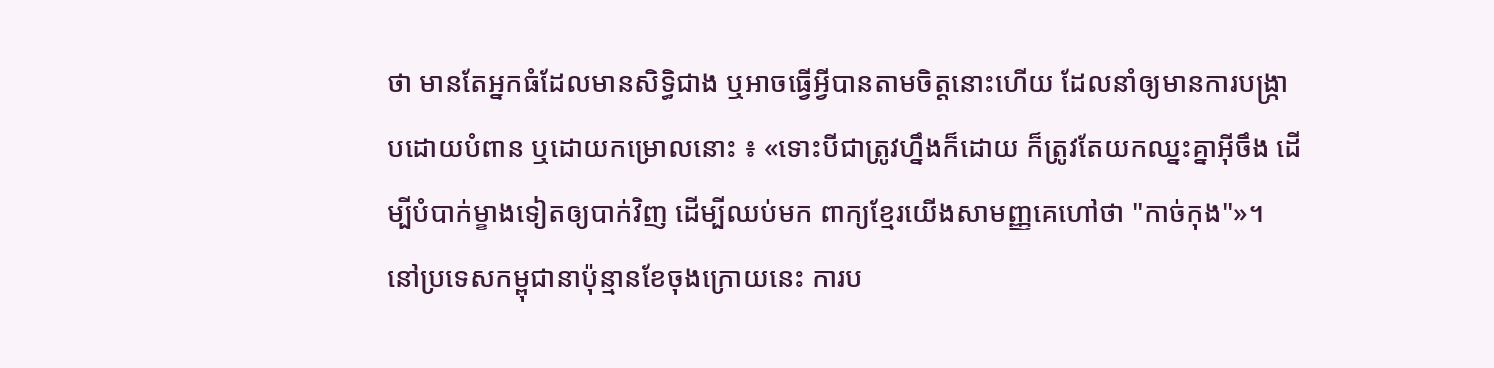ថា មានតែអ្នកធំដែលមានសិទ្ធិជាង ឬអាចធ្វើអ្វីបានតាមចិត្តនោះហើយ ដែលនាំឲ្យមានការបង្ក្រាបដោយបំពាន ឬដោយកម្រោលនោះ ៖ «ទោះបីជាត្រូវហ្នឹងក៏ដោយ ក៏ត្រូវតែយកឈ្នះគ្នាអ៊ីចឹង ដើម្បីបំបាក់ម្ខាងទៀតឲ្យបាក់វិញ ដើម្បីឈប់មក ពាក្យខ្មែរយើងសាមញ្ញគេហៅថា "កាច់កុង"»។
នៅប្រទេសកម្ពុជានាប៉ុន្មានខែចុងក្រោយនេះ ការប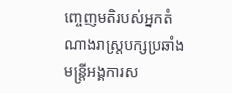ញ្ចេញមតិរបស់អ្នកតំណាងរាស្ត្របក្សប្រឆាំង មន្ត្រីអង្គការស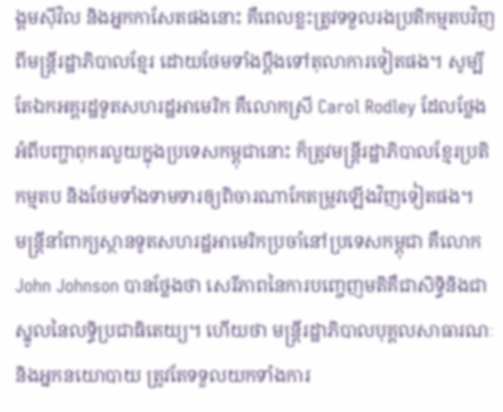ង្គមស៊ីវិល និងអ្នកកាសែតផងនោះ គឺពេលខ្លះត្រូវទទួលរងប្រតិកម្មតបវិញពីមន្ត្រីរដ្ឋាភិបាលខ្មែរ ដោយថែមទាំងប្តឹងទៅតុលាការទៀតផង។ សូម្បីតែឯកអគ្គរដ្ឋទូតសហរដ្ឋអាមេរិក គឺលោកស្រី Carol Rodley ដែលថ្លែងអំពីបញ្ហាពុករលួយក្នុងប្រទេសកម្ពុជានោះ ក៏ត្រូវមន្ត្រីរដ្ឋាភិបាលខ្មែរប្រតិកម្មតប និងថែមទាំងទាមទារឲ្យពិចារណាកែតម្រូវឡើងវិញទៀតផង។
មន្ត្រីនាំពាក្យស្ថានទូតសហរដ្ឋអាមេរិកប្រចាំនៅប្រទេសកម្ពុជា គឺលោក John Johnson បានថ្លែងថា សេរីភាពនៃការបញ្ចេញមតិគឺជាសិទ្ធិនិងជាស្នូលនៃលទ្ធិប្រជាធិតេយ្យ។ ហើយថា មន្ត្រីរដ្ឋាភិបាលបុគ្គលសាធារណៈនិងអ្នកនយោបាយ ត្រូវតែទទួលយកទាំងការ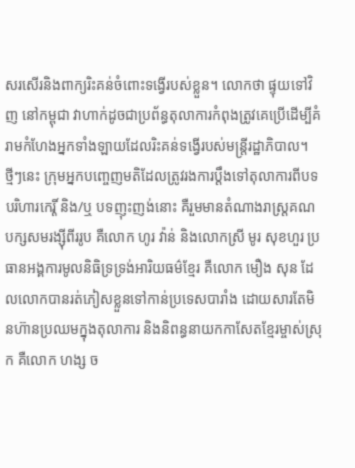សរសើរនិងពាក្យរិះគន់ចំពោះទង្វើរបស់ខ្លួន។ លោកថា ផ្ទុយទៅវិញ នៅកម្ពុជា វាហាក់ដូចជាប្រព័ន្ធតុលាការកំពុងត្រូវគេប្រើដើម្បីគំរាមកំហែងអ្នកទាំងឡាយដែលរិះគន់ទង្វើរបស់មន្រ្តីរដ្ឋាភិបាល។
ថ្មីៗនេះ ក្រុមអ្នកបញ្ចេញមតិដែលត្រូវរងការប្តឹងទៅតុលាការពីបទបរិហារកេរ្តិ៍ និង/ឬ បទញុះញង់នោះ គឺរួមមានតំណាងរាស្ត្រគណបក្សសមរង្ស៊ីពីររូប គឺលោក ហូរ វ៉ាន់ និងលោកស្រី មូរ សុខហួរ ប្រធានអង្គការមូលនិធិទ្រទ្រង់អារិយធម៌ខ្មែរ គឺលោក មឿង សុន ដែលលោកបានរត់ភៀសខ្លួនទៅកាន់ប្រទេសបារាំង ដោយសារតែមិនហ៊ានប្រឈមក្នុងតុលាការ និងនិពន្ធនាយកកាសែតខ្មែរម្ចាស់ស្រុក គឺលោក ហង្ស ច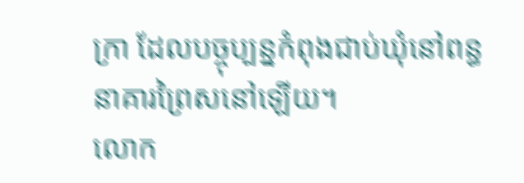ក្រា ដែលបច្ចុប្បន្នកំពុងជាប់ឃុំនៅពន្ធនាគារព្រៃសនៅឡើយ។
លោក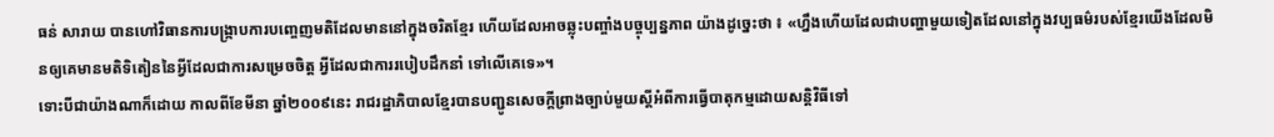ធន់ សារាយ បានហៅវិធានការបង្ក្រាបការបញ្ចេញមតិដែលមាននៅក្នុងចរិតខ្មែរ ហើយដែលអាចឆ្លុះបញ្ចាំងបច្ចុប្បន្នភាព យ៉ាងដូច្នេះថា ៖ «ហ្នឹងហើយដែលជាបញ្ហាមួយទៀតដែលនៅក្នុងវប្បធម៌របស់ខ្មែរយើងដែលមិនឲ្យគេមានមតិទិតៀននៃអ្វីដែលជាការសម្រេចចិត្ត អ្វីដែលជាការរបៀបដឹកនាំ ទៅលើគេទេ»។
ទោះបីជាយ៉ាងណាក៏ដោយ កាលពីខែមីនា ឆ្នាំ២០០៩នេះ រាជរដ្ឋាភិបាលខ្មែរបានបញ្ជូនសេចក្តីព្រាងច្បាប់មួយស្តីអំពីការធ្វើបាតុកម្មដោយសន្តិវិធីទៅ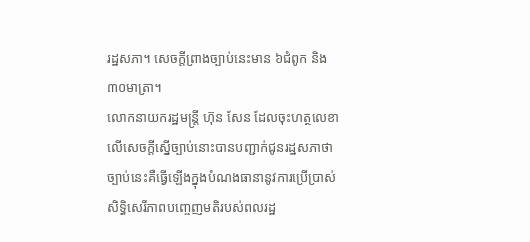រដ្ឋសភា។ សេចក្ដីព្រាងច្បាប់នេះមាន ៦ជំពូក និង ៣០មាត្រា។
លោកនាយករដ្ឋមន្ត្រី ហ៊ុន សែន ដែលចុះហត្ថលេខាលើសេចក្តីស្នើច្បាប់នោះបានបញ្ជាក់ជូនរដ្ឋសភាថា ច្បាប់នេះគឺធ្វើឡើងក្នុងបំណងធានានូវការប្រើប្រាស់សិទ្ធិសេរីភាពបញ្ចេញមតិរបស់ពលរដ្ឋ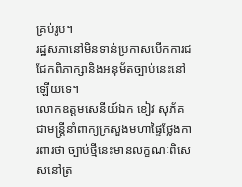គ្រប់រូប។
រដ្ឋសភានៅមិនទាន់ប្រកាសបើកការជជែកពិភាក្សានិងអនុម័តច្បាប់នេះនៅឡើយទេ។
លោកឧត្តមសេនីយ៍ឯក ខៀវ សុភ័គ ជាមន្ត្រីនាំពាក្យក្រសួងមហាផ្ទៃថ្លែងការពារថា ច្បាប់ថ្មីនេះមានលក្ខណៈពិសេសនៅត្រ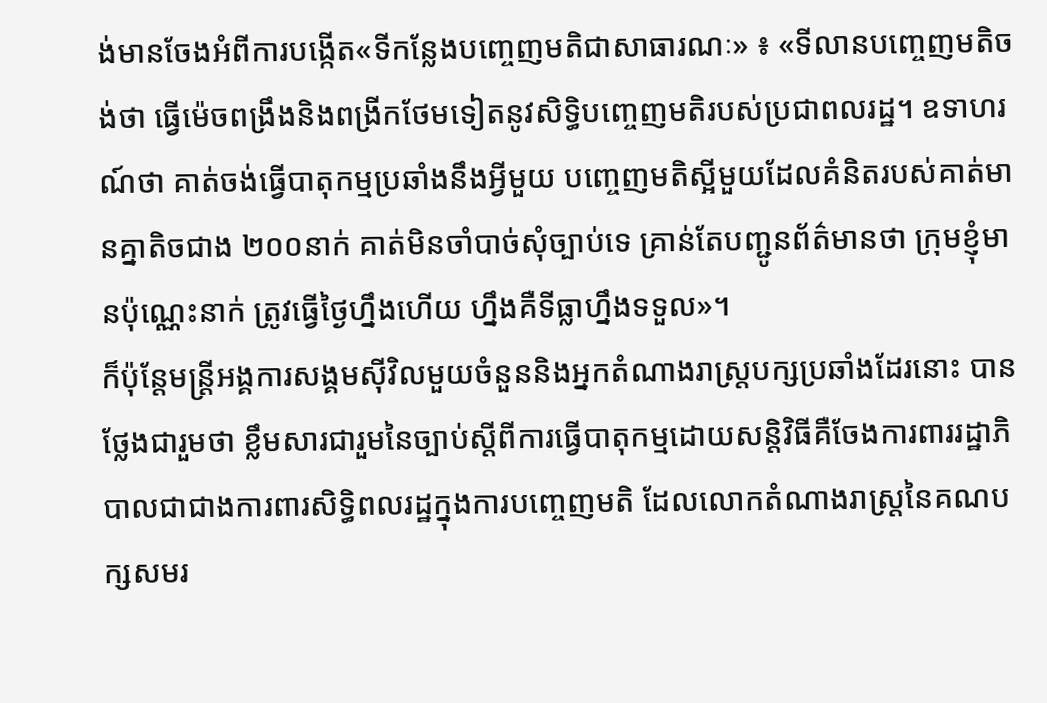ង់មានចែងអំពីការបង្កើត«ទីកន្លែងបញ្ចេញមតិជាសាធារណៈ» ៖ «ទីលានបញ្ចេញមតិចង់ថា ធ្វើម៉េចពង្រឹងនិងពង្រីកថែមទៀតនូវសិទ្ធិបញ្ចេញមតិរបស់ប្រជាពលរដ្ឋ។ ឧទាហរណ៍ថា គាត់ចង់ធ្វើបាតុកម្មប្រឆាំងនឹងអ្វីមួយ បញ្ចេញមតិស្អីមួយដែលគំនិតរបស់គាត់មានគ្នាតិចជាង ២០០នាក់ គាត់មិនចាំបាច់សុំច្បាប់ទេ គ្រាន់តែបញ្ជូនព័ត៌មានថា ក្រុមខ្ញុំមានប៉ុណ្ណេះនាក់ ត្រូវធ្វើថ្ងៃហ្នឹងហើយ ហ្នឹងគឺទីធ្លាហ្នឹងទទួល»។
ក៏ប៉ុន្តែមន្ត្រីអង្គការសង្គមស៊ីវិលមួយចំនួននិងអ្នកតំណាងរាស្ត្របក្សប្រឆាំងដែរនោះ បានថ្លែងជារួមថា ខ្លឹមសារជារួមនៃច្បាប់ស្តីពីការធ្វើបាតុកម្មដោយសន្តិវិធីគឺចែងការពាររដ្ឋាភិបាលជាជាងការពារសិទ្ធិពលរដ្ឋក្នុងការបញ្ចេញមតិ ដែលលោកតំណាងរាស្ត្រនៃគណបក្សសមរ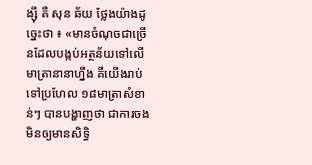ង្ស៊ី គឺ សុន ឆ័យ ថ្លែងយ៉ាងដូច្នេះថា ៖ «មានចំណុចជាច្រើនដែលបង្កប់អត្ថន័យទៅលើមាត្រានានាហ្នឹង គឺយើងរាប់ទៅប្រហែល ១៨មាត្រាសំខាន់ៗ បានបង្ហាញថា ជាការចងមិនឲ្យមានសិទ្ធិ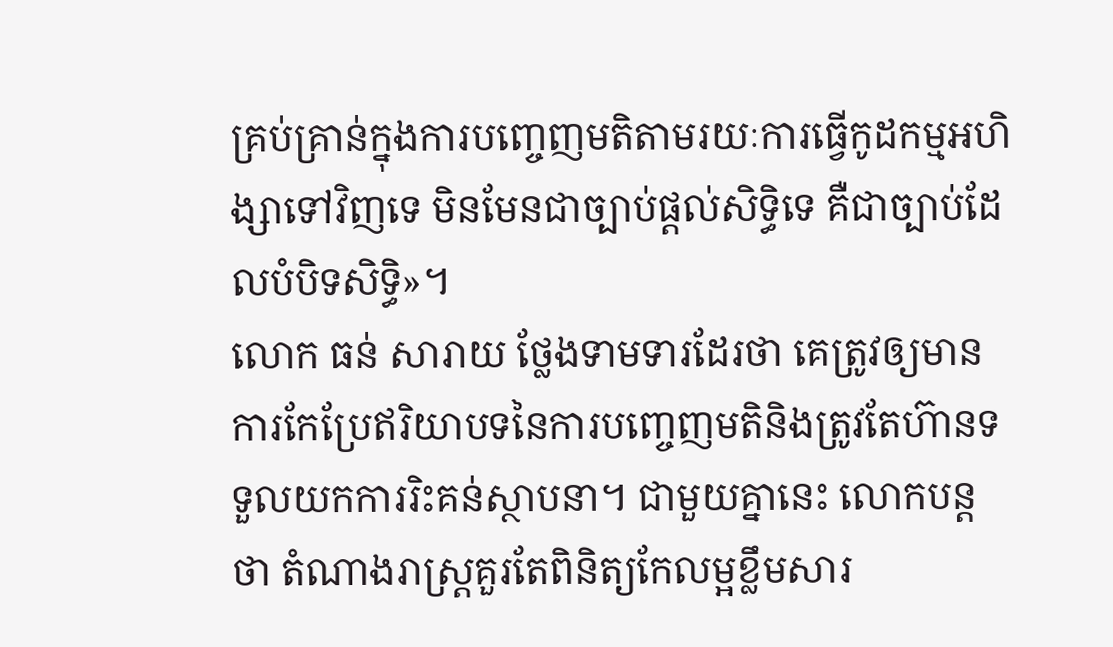គ្រប់គ្រាន់ក្នុងការបញ្ចេញមតិតាមរយៈការធ្វើកូដកម្មអហិង្សាទៅវិញទេ មិនមែនជាច្បាប់ផ្ដល់សិទ្ធិទេ គឺជាច្បាប់ដែលបំបិទសិទ្ធិ»។
លោក ធន់ សារាយ ថ្លែងទាមទារដែរថា គេត្រូវឲ្យមានការកែប្រែឥរិយាបទនៃការបញ្ចេញមតិនិងត្រូវតែហ៊ានទទួលយកការរិះគន់ស្ថាបនា។ ជាមួយគ្នានេះ លោកបន្តថា តំណាងរាស្ត្រគួរតែពិនិត្យកែលម្អខ្លឹមសារ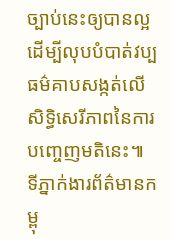ច្បាប់នេះឲ្យបានល្អ ដើម្បីលុបបំបាត់វប្បធម៌គាបសង្កត់លើសិទ្ធិសេរីភាពនៃការបញ្ចេញមតិនេះ៕
ទីភ្នាក់ងារព័ត៌មានកម្ពុ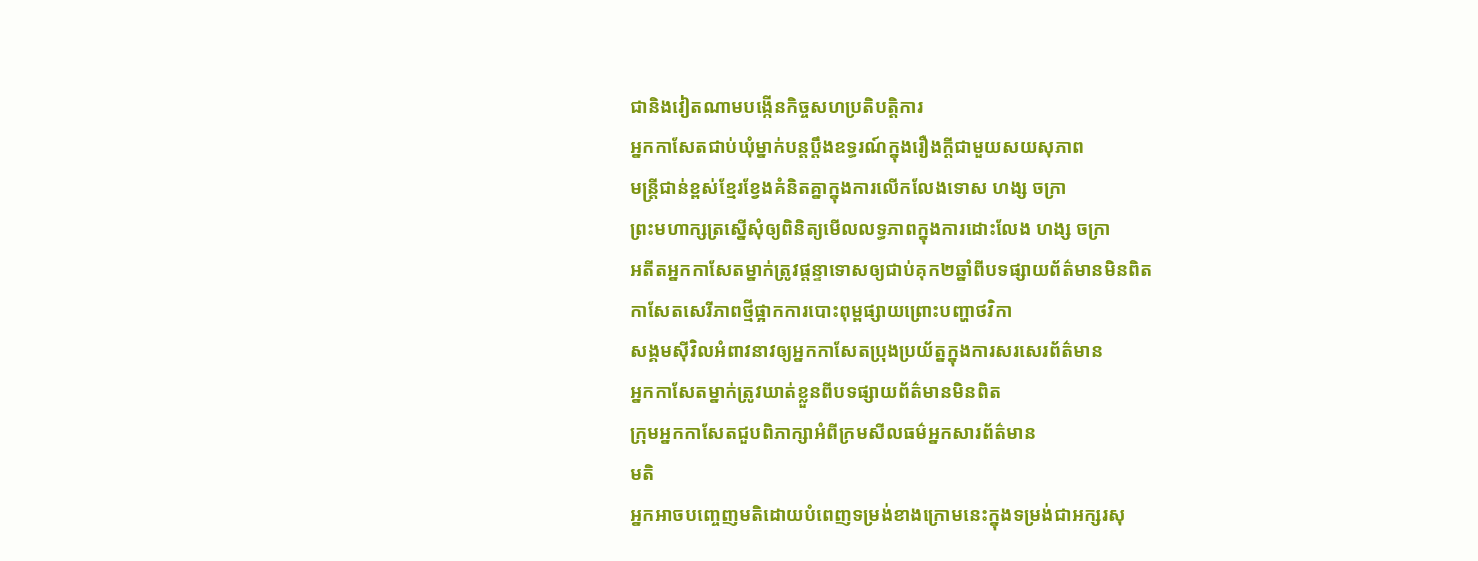ជានិងវៀតណាមបង្កើនកិច្ចសហប្រតិបត្តិការ
អ្នកកាសែតជាប់ឃុំម្នាក់បន្តប្ដឹងឧទ្ធរណ៍ក្នុងរឿងក្ដីជាមួយសយសុភាព
មន្រ្តីជាន់ខ្ពស់ខ្មែរខ្វែងគំនិតគ្នាក្នុងការលើកលែងទោស ហង្ស ចក្រា
ព្រះមហាក្សត្រស្នើសុំឲ្យពិនិត្យមើលលទ្ធភាពក្នុងការដោះលែង ហង្ស ចក្រា
អតីតអ្នកកាសែតម្នាក់ត្រូវផ្តន្ទាទោសឲ្យជាប់គុក២ឆ្នាំពីបទផ្សាយព័ត៌មានមិនពិត
កាសែតសេរីភាពថ្មីផ្អាកការបោះពុម្ពផ្សាយព្រោះបញ្ហាថវិកា
សង្គមស៊ីវិលអំពាវនាវឲ្យអ្នកកាសែតប្រុងប្រយ័ត្នក្នុងការសរសេរព័ត៌មាន
អ្នកកាសែតម្នាក់ត្រូវឃាត់ខ្លួនពីបទផ្សាយព័ត៌មានមិនពិត
ក្រុមអ្នកកាសែតជួបពិភាក្សាអំពីក្រមសីលធម៌អ្នកសារព័ត៌មាន
មតិ
អ្នកអាចបញ្ចេញមតិដោយបំពេញទម្រង់ខាងក្រោមនេះក្នុងទម្រង់ជាអក្សរសុ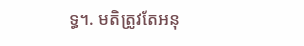ទ្ធ។. មតិត្រូវតែអនុ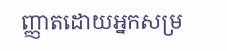ញ្ញាតដោយអ្នកសម្រ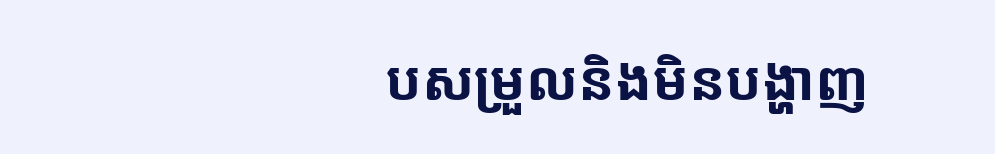បសម្រួលនិងមិនបង្ហាញ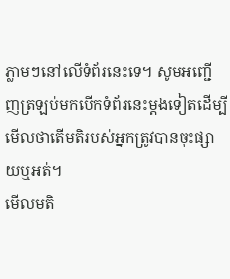ភ្លាមៗនៅលើទំព័រនេះទេ។ សូមអញ្ជើញត្រឡប់មកបើកទំព័រនេះម្ដងទៀតដើម្បីមើលថាតើមតិរបស់អ្នកត្រូវបានចុះផ្សាយឬអត់។
មើលមតិ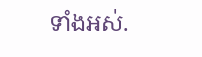ទាំងអស់.